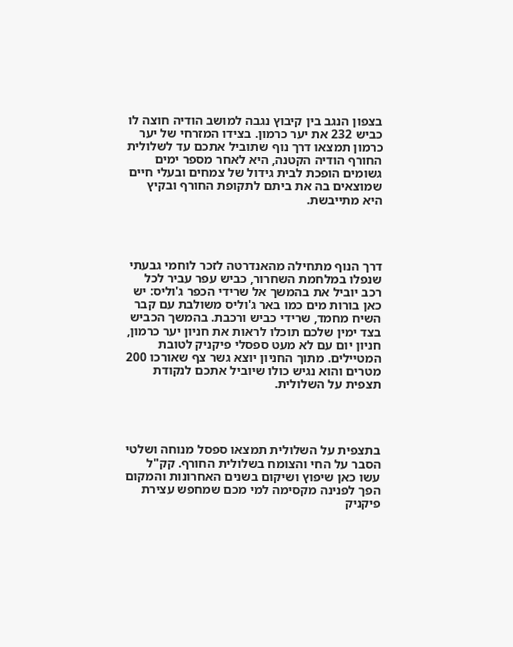בצפון הנגב בין קיבוץ נגבה למושב הודיה חוצה לו כביש 232 את יער כרמון. בצידו המזרחי של יער כרמון תמצאו דרך נוף שתוביל אתכם עד לשלולית החורף הודיה הקטנה, היא לאחר מספר ימים גשומים הופכת לבית גידול של צמחים ובעלי חיים שמוצאים בה את ביתם לתקופת החורף ובקיץ היא מתייבשת.




דרך הנוף מתחילה מהאנדרטה לזכר לוחמי גבעתי שנפלו במלחמת השחרור, כביש עפר עביר לכל רכב יוביל את בהמשך אל שרידי הכפר ג'וליס: יש כאן בורות מים כמו באר ג'וליס משולבת עם קבר השיח מחמד, שרידי כביש ורכבת. בהמשך הכביש בצד ימין שלכם תוכלו לראות את חניון יער כרמון, חניון יום עם לא מעט ספסלי פיקניק לטובת המטיילים. מתוך החניון יוצא גשר צף שאורכו 200 מטרים והוא נגיש כולו שיוביל אתכם לנקודת תצפית על השלולית.




בתצפית על השלולית תמצאו ספסל מנוחה ושלטי הסבר על החי והצומח בשלולית החורף. קק"ל עשו כאן שיפוץ ושיקום בשנים האחרונות והמקום הפך לפנינה מקסימה למי מכם שמחפש עצירת פיקניק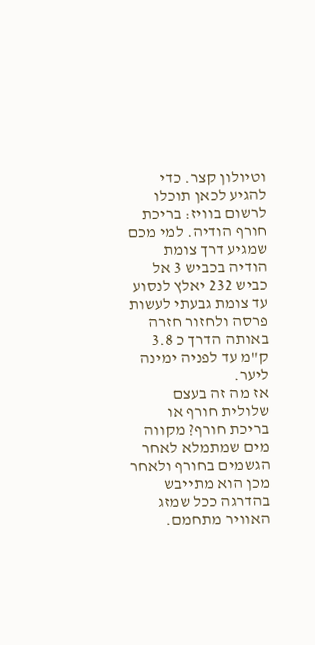וטיולון קצר. כדי להגיע לכאן תוכלו לרשום בוויז: בריכת חורף הודיה. למי מכם שמגיע דרך צומת הודיה בכביש 3 אל כביש 232 יאלץ לנסוע עד צומת גבעתי לעשות פרסה ולחזור חזרה באותה הדרך כ 3.8 ק"מ עד לפניה ימינה ליער.
אז מה זה בעצם שלולית חורף או בריכת חורף? מקווה מים שמתמלא לאחר הגשמים בחורף ולאחר מכן הוא מתייבש בהדרגה ככל שמזג האוויר מתחמם.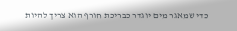כדי שמאגר מים יוגדר כבריכת חורף הוא צריך להיות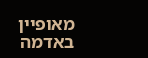מאופיין באדמה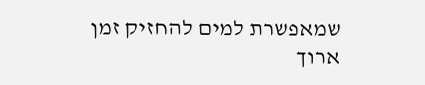שמאפשרת למים להחזיק זמן ארוך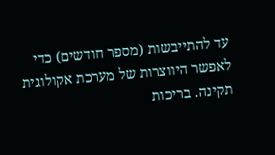עד להתייבשות (מספר חודשים) כדי לאפשר היווצרות של מערכת אקולוגית תקינה. בריכות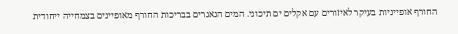החורף אופייניות בעיקר לאיזורים עם אקלים ים תיכוני. המים הנאגרים בבריכות החורף מאופיינים בצמחייה ייחודית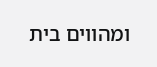ומהווים בית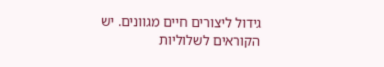גידול ליצורים חיים מגוונים. יש הקוראים לשלוליות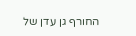החורף גן עדן של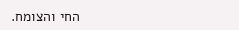החי והצומח.